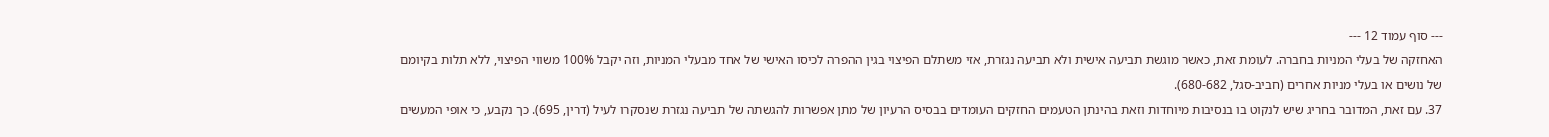--- סוף עמוד 12 ---
האחזקה של בעלי המניות בחברה. לעומת זאת, כאשר מוגשת תביעה אישית ולא תביעה נגזרת, אזי משתלם הפיצוי בגין ההפרה לכיסו האישי של אחד מבעלי המניות, וזה יקבל 100% משווי הפיצוי, ללא תלות בקיומם של נושים או בעלי מניות אחרים (חביב-סגל, 680-682).
37. עם זאת, המדובר בחריג שיש לנקוט בו בנסיבות מיוחדות וזאת בהינתן הטעמים החזקים העומדים בבסיס הרעיון של מתן אפשרות להגשתה של תביעה נגזרת שנסקרו לעיל (דרין, 695). כך נקבע, כי אופי המעשים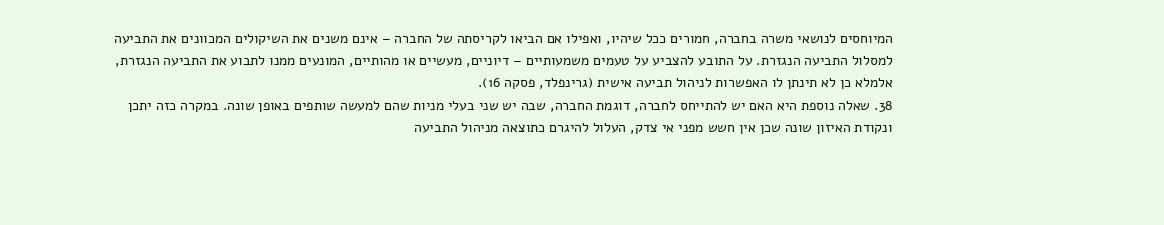המיוחסים לנושאי משרה בחברה, חמורים ככל שיהיו, ואפילו אם הביאו לקריסתה של החברה – אינם משנים את השיקולים המכוונים את התביעה למסלול התביעה הנגזרת. על התובע להצביע על טעמים משמעותיים – דיוניים, מעשיים או מהותיים, המונעים ממנו לתבוע את התביעה הנגזרת, אלמלא כן לא תינתן לו האפשרות לניהול תביעה אישית (גרינפלד, פסקה 16).
38. שאלה נוספת היא האם יש להתייחס לחברה, דוגמת החברה, שבה יש שני בעלי מניות שהם למעשה שותפים באופן שונה. במקרה כזה יתכן ונקודת האיזון שונה שכן אין חשש מפני אי צדק, העלול להיגרם כתוצאה מניהול התביעה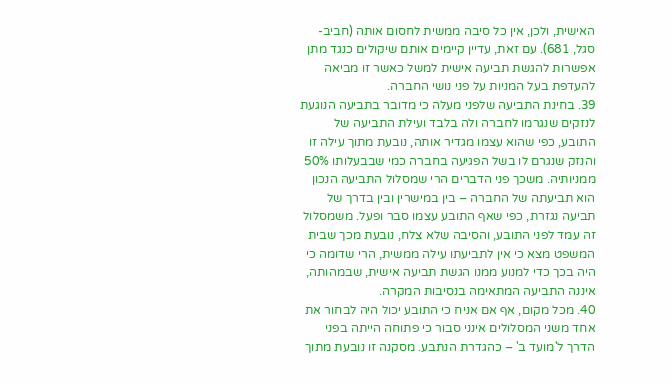האישית, ולכן, אין כל סיבה ממשית לחסום אותה (חביב-סגל, 681). עם זאת, עדיין קיימים אותם שיקולים כנגד מתן אפשרות להגשת תביעה אישית למשל כאשר זו מביאה להעדפת בעל המניות על פני נושי החברה.
39. בחינת התביעה שלפני מעלה כי מדובר בתביעה הנוגעת לנזקים שנגרמו לחברה ולה בלבד ועילת התביעה של התובע, כפי שהוא עצמו מגדיר אותה, נובעת מתוך עילה זו והנזק שנגרם לו בשל הפגיעה בחברה כמי שבבעלותו 50% ממניותיה. משכך פני הדברים הרי שמסלול התביעה הנכון הוא תביעתה של החברה – בין במישרין ובין בדרך של תביעה נגזרת, כפי שאף התובע עצמו סבר ופעל. משמסלול זה עמד לפני התובע, והסיבה שלא צלח, נובעת מכך שבית המשפט מצא כי אין לתביעתו עילה ממשית, הרי שדומה כי היה בכך כדי למנוע ממנו הגשת תביעה אישית, שבמהותה, איננה התביעה המתאימה בנסיבות המקרה.
40. מכל מקום, אף אם אניח כי התובע יכול היה לבחור את אחד משני המסלולים אינני סבור כי פתוחה הייתה בפני הדרך ל'מועד ב' – כהגדרת הנתבע. מסקנה זו נובעת מתוך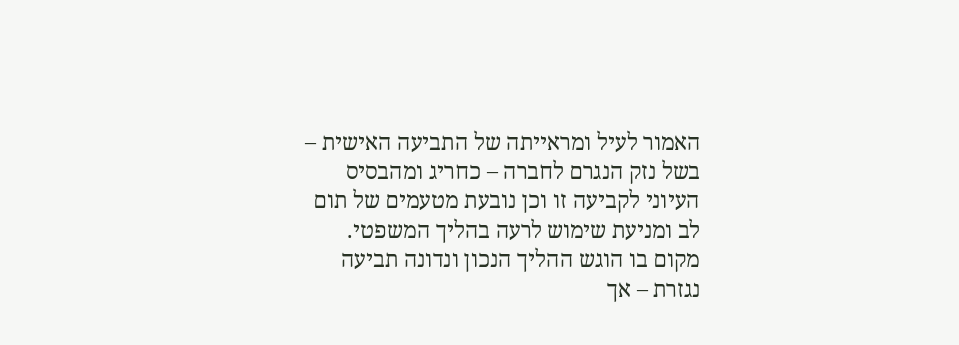האמור לעיל ומראייתה של התביעה האישית – בשל נזק הנגרם לחברה – כחריג ומהבסיס העיוני לקביעה זו וכן נובעת מטעמים של תום לב ומניעת שימוש לרעה בהליך המשפטי. מקום בו הוגש ההליך הנכון ונדונה תביעה נגזרת – אך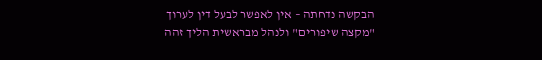הבקשה נדחתה – אין לאפשר לבעל דין לערוך "מקצה שיפורים" ולנהל מבראשית הליך זהה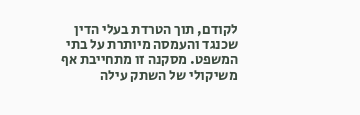לקודם, תוך הטרדת בעלי הדין שכנגד והעמסה מיותרת על בתי המשפט. מסקנה זו מתחייבת אף משיקולי של השתק עילה